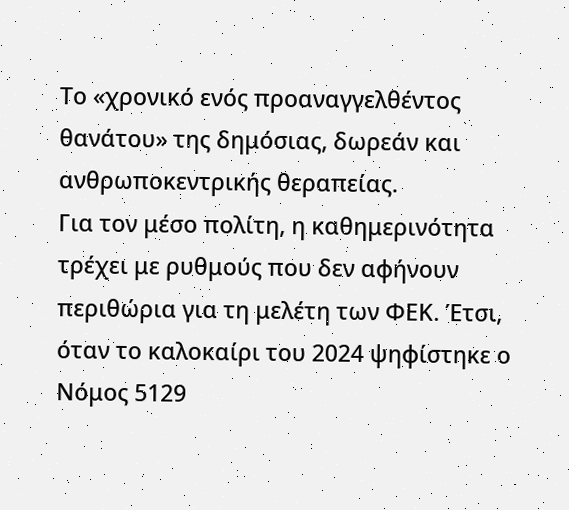Το «χρονικό ενός προαναγγελθέντος θανάτου» της δημόσιας, δωρεάν και ανθρωποκεντρικής θεραπείας.
Για τον μέσο πολίτη, η καθημερινότητα τρέχει με ρυθμούς που δεν αφήνουν περιθώρια για τη μελέτη των ΦΕΚ. Έτσι, όταν το καλοκαίρι του 2024 ψηφίστηκε ο Νόμος 5129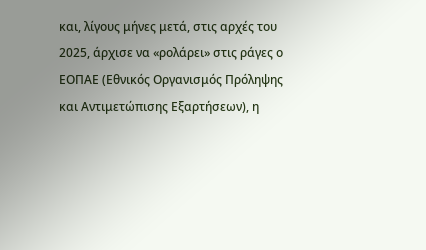και, λίγους μήνες μετά, στις αρχές του 2025, άρχισε να «ρολάρει» στις ράγες ο ΕΟΠΑΕ (Εθνικός Οργανισμός Πρόληψης και Αντιμετώπισης Εξαρτήσεων), η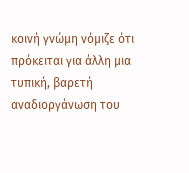κοινή γνώμη νόμιζε ότι πρόκειται για άλλη μια τυπική, βαρετή αναδιοργάνωση του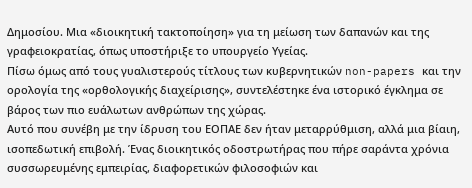Δημοσίου. Μια «διοικητική τακτοποίηση» για τη μείωση των δαπανών και της γραφειοκρατίας, όπως υποστήριξε το υπουργείο Υγείας.
Πίσω όμως από τους γυαλιστερούς τίτλους των κυβερνητικών non-papers και την ορολογία της «ορθολογικής διαχείρισης», συντελέστηκε ένα ιστορικό έγκλημα σε βάρος των πιο ευάλωτων ανθρώπων της χώρας.
Αυτό που συνέβη με την ίδρυση του ΕΟΠΑΕ δεν ήταν μεταρρύθμιση, αλλά μια βίαιη, ισοπεδωτική επιβολή. Ένας διοικητικός οδοστρωτήρας που πήρε σαράντα χρόνια συσσωρευμένης εμπειρίας, διαφορετικών φιλοσοφιών και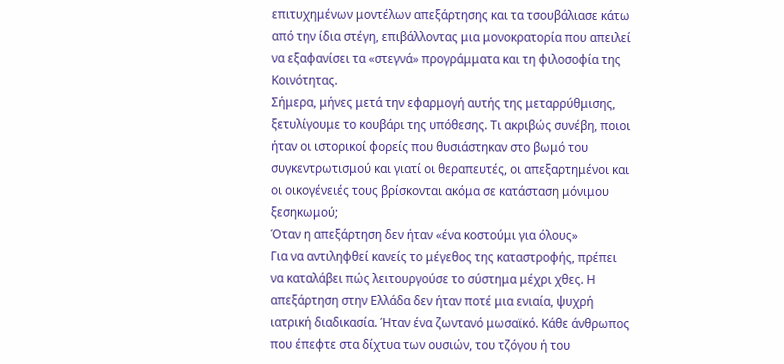επιτυχημένων μοντέλων απεξάρτησης και τα τσουβάλιασε κάτω από την ίδια στέγη, επιβάλλοντας μια μονοκρατορία που απειλεί να εξαφανίσει τα «στεγνά» προγράμματα και τη φιλοσοφία της Κοινότητας.
Σήμερα, μήνες μετά την εφαρμογή αυτής της μεταρρύθμισης, ξετυλίγουμε το κουβάρι της υπόθεσης. Τι ακριβώς συνέβη, ποιοι ήταν οι ιστορικοί φορείς που θυσιάστηκαν στο βωμό του συγκεντρωτισμού και γιατί οι θεραπευτές, οι απεξαρτημένοι και οι οικογένειές τους βρίσκονται ακόμα σε κατάσταση μόνιμου ξεσηκωμού;
Όταν η απεξάρτηση δεν ήταν «ένα κοστούμι για όλους»
Για να αντιληφθεί κανείς το μέγεθος της καταστροφής, πρέπει να καταλάβει πώς λειτουργούσε το σύστημα μέχρι χθες. Η απεξάρτηση στην Ελλάδα δεν ήταν ποτέ μια ενιαία, ψυχρή ιατρική διαδικασία. Ήταν ένα ζωντανό μωσαϊκό. Κάθε άνθρωπος που έπεφτε στα δίχτυα των ουσιών, του τζόγου ή του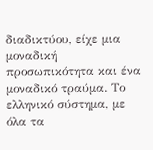διαδικτύου, είχε μια μοναδική προσωπικότητα και ένα μοναδικό τραύμα. Το ελληνικό σύστημα, με όλα τα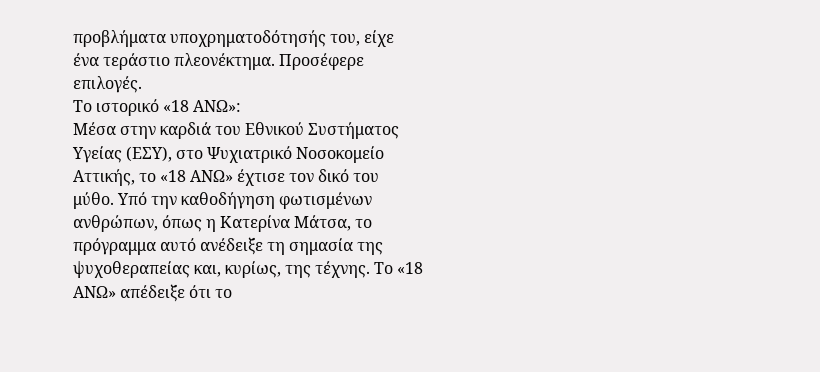προβλήματα υποχρηματοδότησής του, είχε ένα τεράστιο πλεονέκτημα. Προσέφερε επιλογές.
Το ιστορικό «18 ΑΝΩ»:
Μέσα στην καρδιά του Εθνικού Συστήματος Υγείας (ΕΣΥ), στο Ψυχιατρικό Νοσοκομείο Αττικής, το «18 ΑΝΩ» έχτισε τον δικό του μύθο. Υπό την καθοδήγηση φωτισμένων ανθρώπων, όπως η Κατερίνα Μάτσα, το πρόγραμμα αυτό ανέδειξε τη σημασία της ψυχοθεραπείας και, κυρίως, της τέχνης. Το «18 ΑΝΩ» απέδειξε ότι το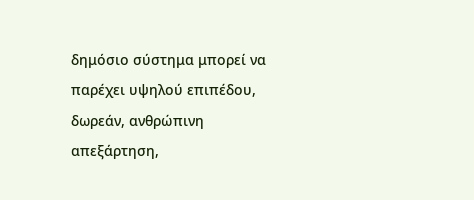δημόσιο σύστημα μπορεί να παρέχει υψηλού επιπέδου, δωρεάν, ανθρώπινη απεξάρτηση,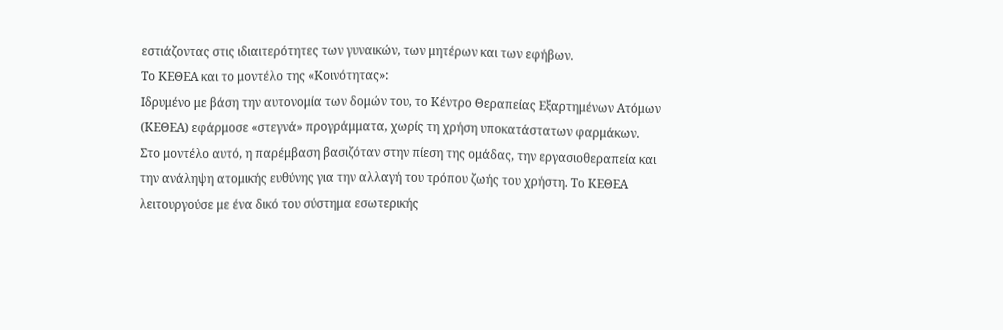εστιάζοντας στις ιδιαιτερότητες των γυναικών, των μητέρων και των εφήβων.
Το ΚΕΘΕΑ και το μοντέλο της «Κοινότητας»:
Ιδρυμένο με βάση την αυτονομία των δομών του, το Κέντρο Θεραπείας Εξαρτημένων Ατόμων (ΚΕΘΕΑ) εφάρμοσε «στεγνά» προγράμματα, χωρίς τη χρήση υποκατάστατων φαρμάκων. Στο μοντέλο αυτό, η παρέμβαση βασιζόταν στην πίεση της ομάδας, την εργασιοθεραπεία και την ανάληψη ατομικής ευθύνης για την αλλαγή του τρόπου ζωής του χρήστη. Το ΚΕΘΕΑ λειτουργούσε με ένα δικό του σύστημα εσωτερικής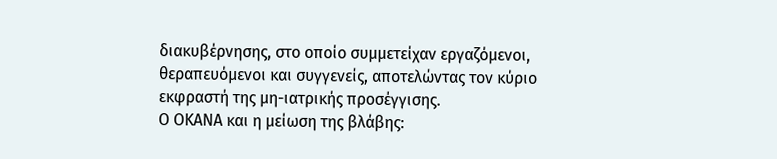διακυβέρνησης, στο οποίο συμμετείχαν εργαζόμενοι, θεραπευόμενοι και συγγενείς, αποτελώντας τον κύριο εκφραστή της μη-ιατρικής προσέγγισης.
Ο ΟΚΑΝΑ και η μείωση της βλάβης: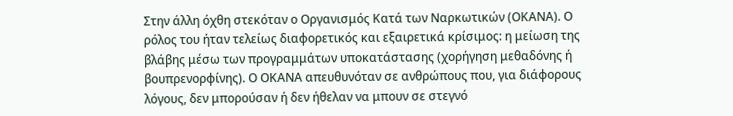Στην άλλη όχθη στεκόταν ο Οργανισμός Κατά των Ναρκωτικών (ΟΚΑΝΑ). Ο ρόλος του ήταν τελείως διαφορετικός και εξαιρετικά κρίσιμος: η μείωση της βλάβης μέσω των προγραμμάτων υποκατάστασης (χορήγηση μεθαδόνης ή βουπρενορφίνης). Ο ΟΚΑΝΑ απευθυνόταν σε ανθρώπους που, για διάφορους λόγους, δεν μπορούσαν ή δεν ήθελαν να μπουν σε στεγνό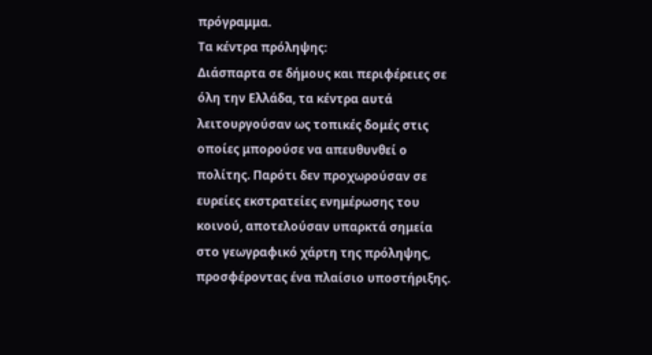πρόγραμμα.
Τα κέντρα πρόληψης:
Διάσπαρτα σε δήμους και περιφέρειες σε όλη την Ελλάδα, τα κέντρα αυτά λειτουργούσαν ως τοπικές δομές στις οποίες μπορούσε να απευθυνθεί ο πολίτης. Παρότι δεν προχωρούσαν σε ευρείες εκστρατείες ενημέρωσης του κοινού, αποτελούσαν υπαρκτά σημεία στο γεωγραφικό χάρτη της πρόληψης, προσφέροντας ένα πλαίσιο υποστήριξης.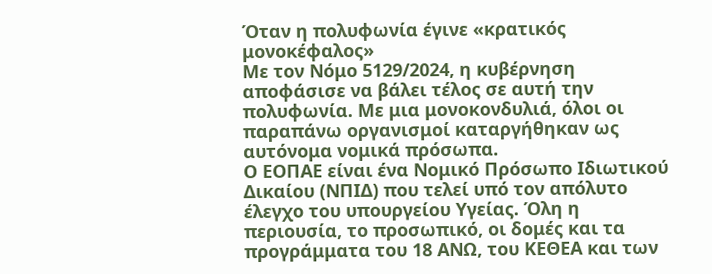Όταν η πολυφωνία έγινε «κρατικός μονοκέφαλος»
Με τον Νόμο 5129/2024, η κυβέρνηση αποφάσισε να βάλει τέλος σε αυτή την πολυφωνία. Με μια μονοκονδυλιά, όλοι οι παραπάνω οργανισμοί καταργήθηκαν ως αυτόνομα νομικά πρόσωπα.
Ο ΕΟΠΑΕ είναι ένα Νομικό Πρόσωπο Ιδιωτικού Δικαίου (ΝΠΙΔ) που τελεί υπό τον απόλυτο έλεγχο του υπουργείου Υγείας. Όλη η περιουσία, το προσωπικό, οι δομές και τα προγράμματα του 18 ΑΝΩ, του ΚΕΘΕΑ και των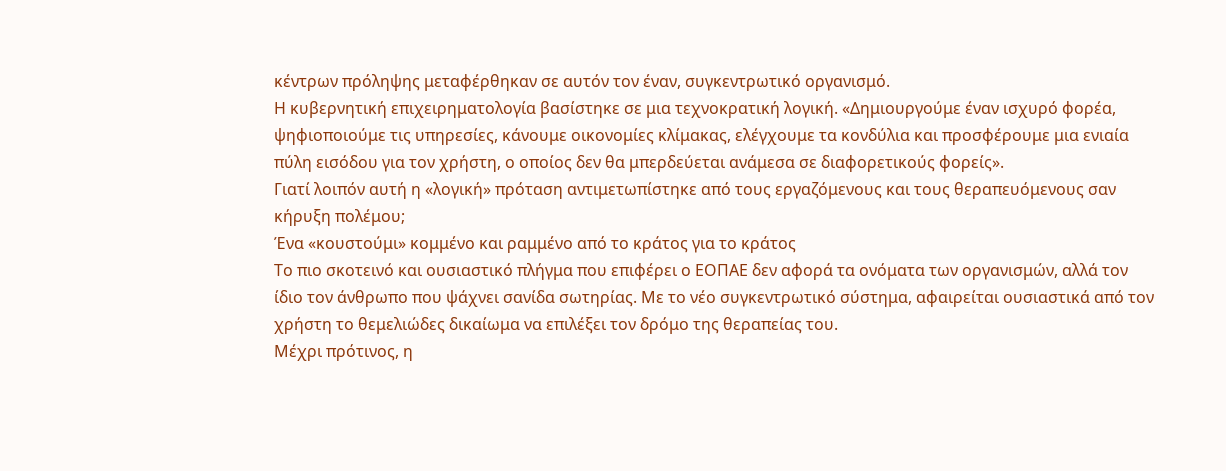κέντρων πρόληψης μεταφέρθηκαν σε αυτόν τον έναν, συγκεντρωτικό οργανισμό.
Η κυβερνητική επιχειρηματολογία βασίστηκε σε μια τεχνοκρατική λογική. «Δημιουργούμε έναν ισχυρό φορέα, ψηφιοποιούμε τις υπηρεσίες, κάνουμε οικονομίες κλίμακας, ελέγχουμε τα κονδύλια και προσφέρουμε μια ενιαία πύλη εισόδου για τον χρήστη, ο οποίος δεν θα μπερδεύεται ανάμεσα σε διαφορετικούς φορείς».
Γιατί λοιπόν αυτή η «λογική» πρόταση αντιμετωπίστηκε από τους εργαζόμενους και τους θεραπευόμενους σαν κήρυξη πολέμου;
Ένα «κουστούμι» κομμένο και ραμμένο από το κράτος για το κράτος
Το πιο σκοτεινό και ουσιαστικό πλήγμα που επιφέρει ο ΕΟΠΑΕ δεν αφορά τα ονόματα των οργανισμών, αλλά τον ίδιο τον άνθρωπο που ψάχνει σανίδα σωτηρίας. Με το νέο συγκεντρωτικό σύστημα, αφαιρείται ουσιαστικά από τον χρήστη το θεμελιώδες δικαίωμα να επιλέξει τον δρόμο της θεραπείας του.
Μέχρι πρότινος, η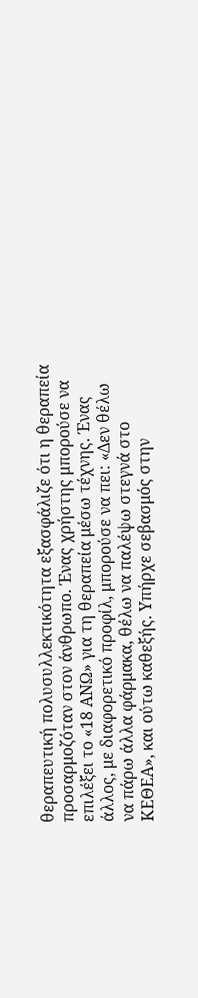θεραπευτική πολυσυλλεκτικότητα εξασφάλιζε ότι η θεραπεία προσαρμοζόταν στον άνθρωπο. Ένας χρήστης μπορούσε να επιλέξει το «18 ΑΝΩ» για τη θεραπεία μέσω τέχνης. Ένας άλλος, με διαφορετικό προφίλ, μπορούσε να πει: «Δεν θέλω να πάρω άλλα φάρμακα, θέλω να παλέψω στεγνά στο ΚΕΘΕΑ», και ούτω καθεξής. Υπήρχε σεβασμός στην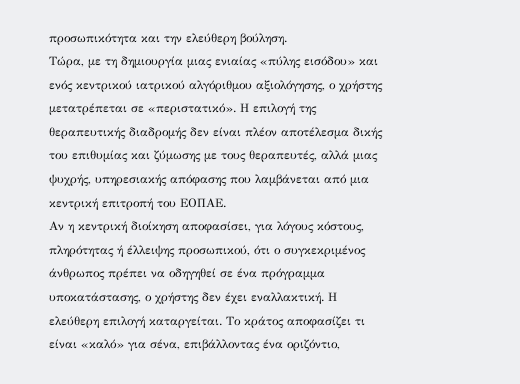προσωπικότητα και την ελεύθερη βούληση.
Τώρα, με τη δημιουργία μιας ενιαίας «πύλης εισόδου» και ενός κεντρικού ιατρικού αλγόριθμου αξιολόγησης, ο χρήστης μετατρέπεται σε «περιστατικό». Η επιλογή της θεραπευτικής διαδρομής δεν είναι πλέον αποτέλεσμα δικής του επιθυμίας και ζύμωσης με τους θεραπευτές, αλλά μιας ψυχρής, υπηρεσιακής απόφασης που λαμβάνεται από μια κεντρική επιτροπή του ΕΟΠΑΕ.
Αν η κεντρική διοίκηση αποφασίσει, για λόγους κόστους, πληρότητας ή έλλειψης προσωπικού, ότι ο συγκεκριμένος άνθρωπος πρέπει να οδηγηθεί σε ένα πρόγραμμα υποκατάστασης, ο χρήστης δεν έχει εναλλακτική. Η ελεύθερη επιλογή καταργείται. Το κράτος αποφασίζει τι είναι «καλό» για σένα, επιβάλλοντας ένα οριζόντιο,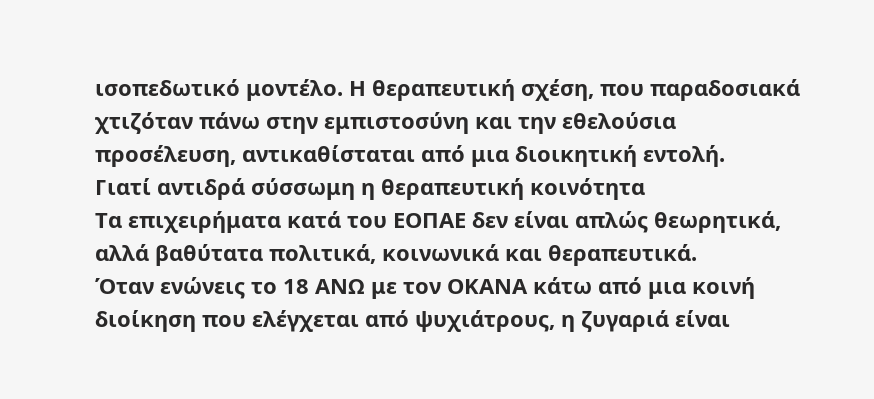ισοπεδωτικό μοντέλο. Η θεραπευτική σχέση, που παραδοσιακά χτιζόταν πάνω στην εμπιστοσύνη και την εθελούσια προσέλευση, αντικαθίσταται από μια διοικητική εντολή.
Γιατί αντιδρά σύσσωμη η θεραπευτική κοινότητα
Τα επιχειρήματα κατά του ΕΟΠΑΕ δεν είναι απλώς θεωρητικά, αλλά βαθύτατα πολιτικά, κοινωνικά και θεραπευτικά.
Όταν ενώνεις το 18 ΑΝΩ με τον ΟΚΑΝΑ κάτω από μια κοινή διοίκηση που ελέγχεται από ψυχιάτρους, η ζυγαριά είναι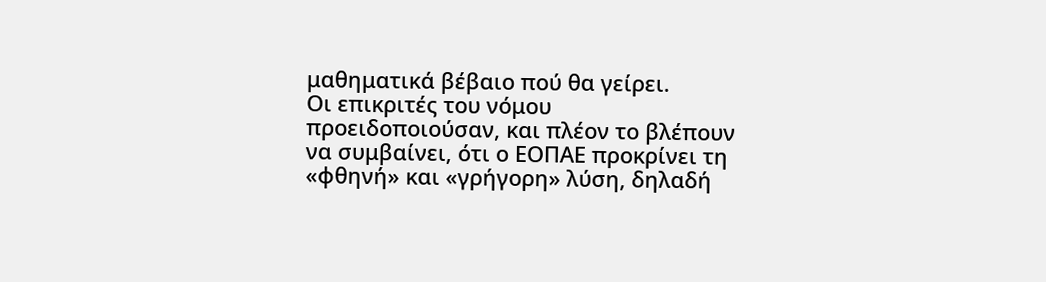μαθηματικά βέβαιο πού θα γείρει.
Οι επικριτές του νόμου προειδοποιούσαν, και πλέον το βλέπουν να συμβαίνει, ότι ο ΕΟΠΑΕ προκρίνει τη «φθηνή» και «γρήγορη» λύση, δηλαδή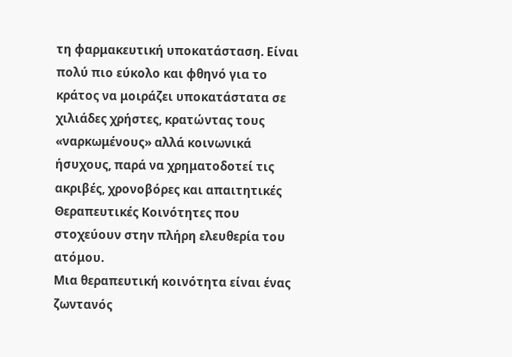τη φαρμακευτική υποκατάσταση. Είναι πολύ πιο εύκολο και φθηνό για το κράτος να μοιράζει υποκατάστατα σε χιλιάδες χρήστες, κρατώντας τους «ναρκωμένους» αλλά κοινωνικά ήσυχους, παρά να χρηματοδοτεί τις ακριβές, χρονοβόρες και απαιτητικές Θεραπευτικές Κοινότητες που στοχεύουν στην πλήρη ελευθερία του ατόμου.
Μια θεραπευτική κοινότητα είναι ένας ζωντανός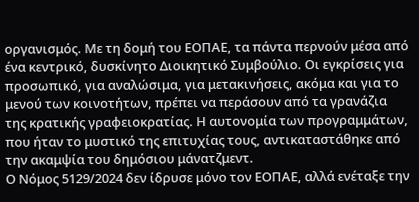οργανισμός. Με τη δομή του ΕΟΠΑΕ, τα πάντα περνούν μέσα από ένα κεντρικό, δυσκίνητο Διοικητικό Συμβούλιο. Οι εγκρίσεις για προσωπικό, για αναλώσιμα, για μετακινήσεις, ακόμα και για το μενού των κοινοτήτων, πρέπει να περάσουν από τα γρανάζια της κρατικής γραφειοκρατίας. Η αυτονομία των προγραμμάτων, που ήταν το μυστικό της επιτυχίας τους, αντικαταστάθηκε από την ακαμψία του δημόσιου μάνατζμεντ.
Ο Νόμος 5129/2024 δεν ίδρυσε μόνο τον ΕΟΠΑΕ, αλλά ενέταξε την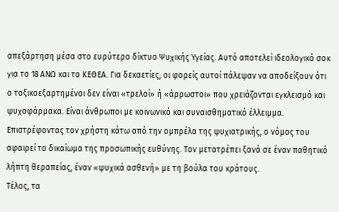απεξάρτηση μέσα στο ευρύτερο δίκτυο Ψυχικής Υγείας. Αυτό αποτελεί ιδεολογικό σοκ για το 18 ΑΝΩ και το ΚΕΘΕΑ. Για δεκαετίες, οι φορείς αυτοί πάλεψαν να αποδείξουν ότι ο τοξικοεξαρτημένοι δεν είναι «τρελοί» ή «άρρωστοι» που χρειάζονται εγκλεισμό και ψυχοφάρμακα. Είναι άνθρωποι με κοινωνικό και συναισθηματικό έλλειμμα.
Επιστρέφοντας τον χρήστη κάτω από την ομπρέλα της ψυχιατρικής, ο νόμος του αφαιρεί το δικαίωμα της προσωπικής ευθύνης. Τον μετατρέπει ξανά σε έναν παθητικό λήπτη θεραπείας, έναν «ψυχικά ασθενή» με τη βούλα του κράτους.
Τέλος, τα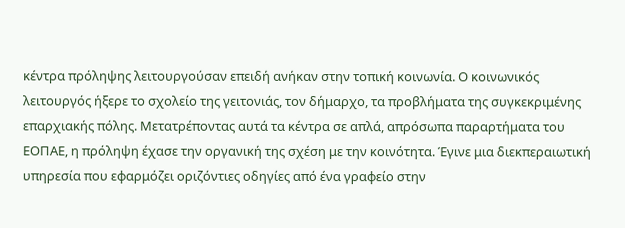κέντρα πρόληψης λειτουργούσαν επειδή ανήκαν στην τοπική κοινωνία. Ο κοινωνικός λειτουργός ήξερε το σχολείο της γειτονιάς, τον δήμαρχο, τα προβλήματα της συγκεκριμένης επαρχιακής πόλης. Μετατρέποντας αυτά τα κέντρα σε απλά, απρόσωπα παραρτήματα του ΕΟΠΑΕ, η πρόληψη έχασε την οργανική της σχέση με την κοινότητα. Έγινε μια διεκπεραιωτική υπηρεσία που εφαρμόζει οριζόντιες οδηγίες από ένα γραφείο στην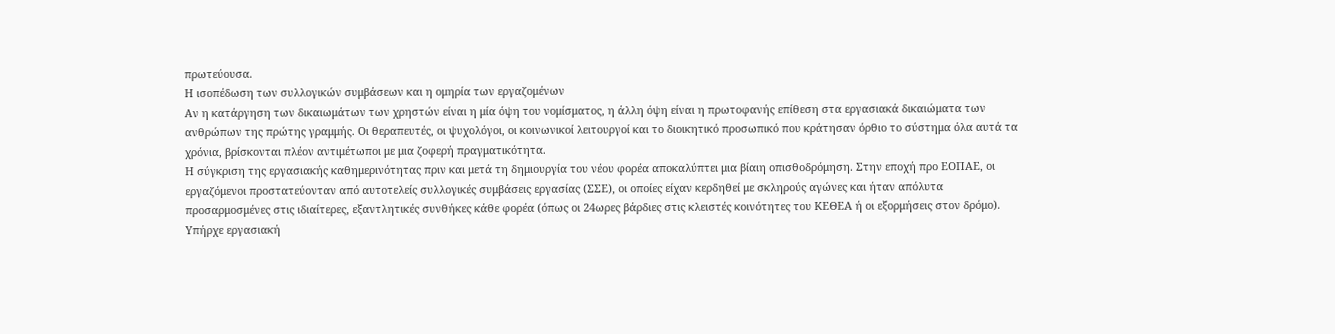πρωτεύουσα.
Η ισοπέδωση των συλλογικών συμβάσεων και η ομηρία των εργαζομένων
Αν η κατάργηση των δικαιωμάτων των χρηστών είναι η μία όψη του νομίσματος, η άλλη όψη είναι η πρωτοφανής επίθεση στα εργασιακά δικαιώματα των ανθρώπων της πρώτης γραμμής. Οι θεραπευτές, οι ψυχολόγοι, οι κοινωνικοί λειτουργοί και το διοικητικό προσωπικό που κράτησαν όρθιο το σύστημα όλα αυτά τα χρόνια, βρίσκονται πλέον αντιμέτωποι με μια ζοφερή πραγματικότητα.
Η σύγκριση της εργασιακής καθημερινότητας πριν και μετά τη δημιουργία του νέου φορέα αποκαλύπτει μια βίαιη οπισθοδρόμηση. Στην εποχή προ ΕΟΠΑΕ, οι εργαζόμενοι προστατεύονταν από αυτοτελείς συλλογικές συμβάσεις εργασίας (ΣΣΕ), οι οποίες είχαν κερδηθεί με σκληρούς αγώνες και ήταν απόλυτα προσαρμοσμένες στις ιδιαίτερες, εξαντλητικές συνθήκες κάθε φορέα (όπως οι 24ωρες βάρδιες στις κλειστές κοινότητες του ΚΕΘΕΑ ή οι εξορμήσεις στον δρόμο). Υπήρχε εργασιακή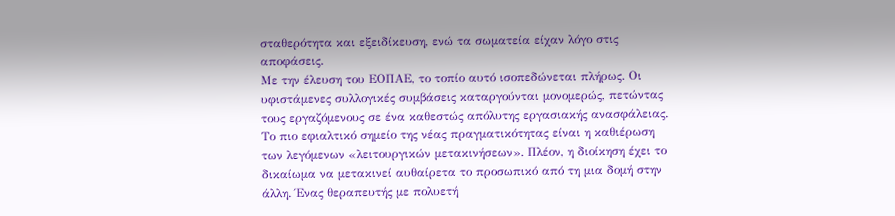σταθερότητα και εξειδίκευση, ενώ τα σωματεία είχαν λόγο στις αποφάσεις.
Με την έλευση του ΕΟΠΑΕ, το τοπίο αυτό ισοπεδώνεται πλήρως. Οι υφιστάμενες συλλογικές συμβάσεις καταργούνται μονομερώς, πετώντας τους εργαζόμενους σε ένα καθεστώς απόλυτης εργασιακής ανασφάλειας. Το πιο εφιαλτικό σημείο της νέας πραγματικότητας είναι η καθιέρωση των λεγόμενων «λειτουργικών μετακινήσεων». Πλέον, η διοίκηση έχει το δικαίωμα να μετακινεί αυθαίρετα το προσωπικό από τη μια δομή στην άλλη. Ένας θεραπευτής με πολυετή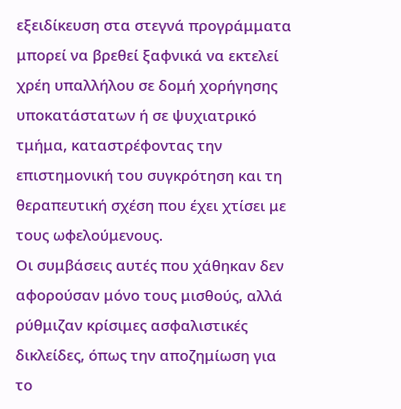εξειδίκευση στα στεγνά προγράμματα μπορεί να βρεθεί ξαφνικά να εκτελεί χρέη υπαλλήλου σε δομή χορήγησης υποκατάστατων ή σε ψυχιατρικό τμήμα, καταστρέφοντας την επιστημονική του συγκρότηση και τη θεραπευτική σχέση που έχει χτίσει με τους ωφελούμενους.
Οι συμβάσεις αυτές που χάθηκαν δεν αφορούσαν μόνο τους μισθούς, αλλά ρύθμιζαν κρίσιμες ασφαλιστικές δικλείδες, όπως την αποζημίωση για το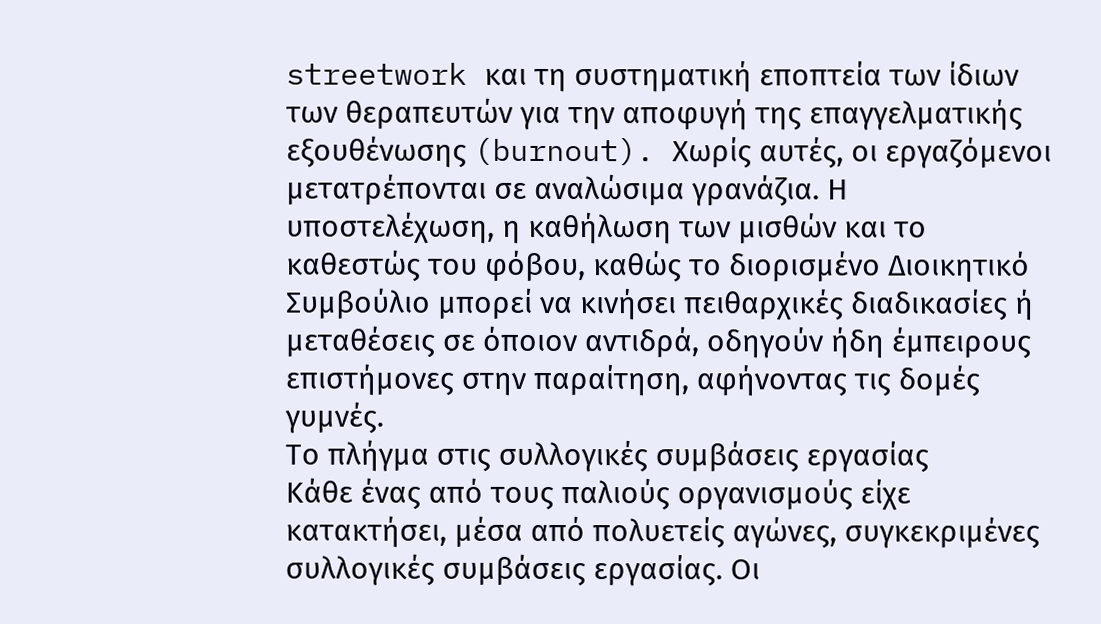streetwork και τη συστηματική εποπτεία των ίδιων των θεραπευτών για την αποφυγή της επαγγελματικής εξουθένωσης (burnout). Χωρίς αυτές, οι εργαζόμενοι μετατρέπονται σε αναλώσιμα γρανάζια. Η υποστελέχωση, η καθήλωση των μισθών και το καθεστώς του φόβου, καθώς το διορισμένο Διοικητικό Συμβούλιο μπορεί να κινήσει πειθαρχικές διαδικασίες ή μεταθέσεις σε όποιον αντιδρά, οδηγούν ήδη έμπειρους επιστήμονες στην παραίτηση, αφήνοντας τις δομές γυμνές.
Το πλήγμα στις συλλογικές συμβάσεις εργασίας
Κάθε ένας από τους παλιούς οργανισμούς είχε κατακτήσει, μέσα από πολυετείς αγώνες, συγκεκριμένες συλλογικές συμβάσεις εργασίας. Οι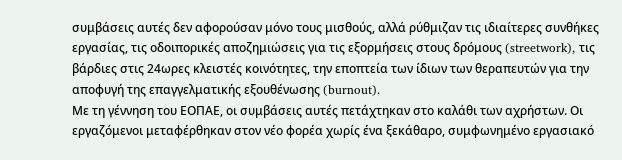συμβάσεις αυτές δεν αφορούσαν μόνο τους μισθούς, αλλά ρύθμιζαν τις ιδιαίτερες συνθήκες εργασίας, τις οδοιπορικές αποζημιώσεις για τις εξορμήσεις στους δρόμους (streetwork), τις βάρδιες στις 24ωρες κλειστές κοινότητες, την εποπτεία των ίδιων των θεραπευτών για την αποφυγή της επαγγελματικής εξουθένωσης (burnout).
Με τη γέννηση του ΕΟΠΑΕ, οι συμβάσεις αυτές πετάχτηκαν στο καλάθι των αχρήστων. Οι εργαζόμενοι μεταφέρθηκαν στον νέο φορέα χωρίς ένα ξεκάθαρο, συμφωνημένο εργασιακό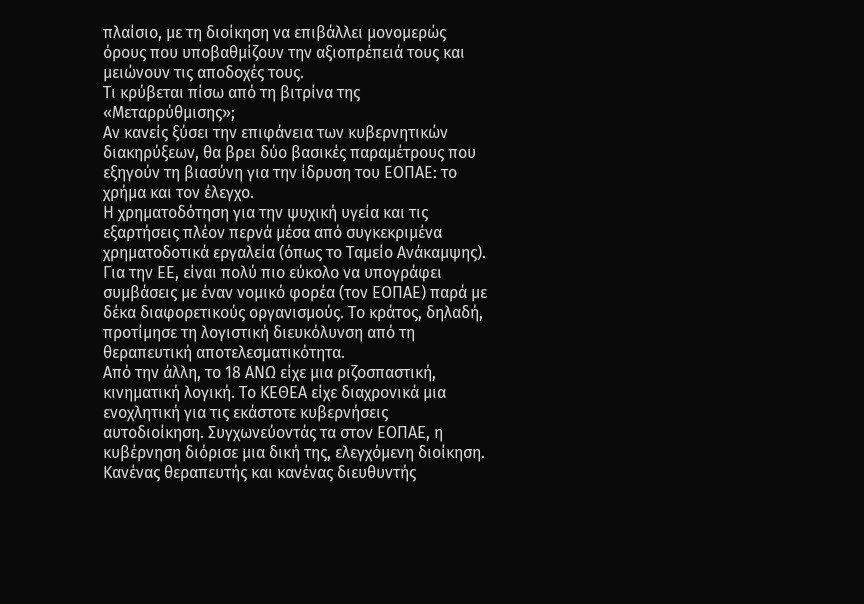πλαίσιο, με τη διοίκηση να επιβάλλει μονομερώς όρους που υποβαθμίζουν την αξιοπρέπειά τους και μειώνουν τις αποδοχές τους.
Τι κρύβεται πίσω από τη βιτρίνα της «Μεταρρύθμισης»;
Αν κανείς ξύσει την επιφάνεια των κυβερνητικών διακηρύξεων, θα βρει δύο βασικές παραμέτρους που εξηγούν τη βιασύνη για την ίδρυση του ΕΟΠΑΕ: το χρήμα και τον έλεγχο.
Η χρηματοδότηση για την ψυχική υγεία και τις εξαρτήσεις πλέον περνά μέσα από συγκεκριμένα χρηματοδοτικά εργαλεία (όπως το Ταμείο Ανάκαμψης). Για την ΕΕ, είναι πολύ πιο εύκολο να υπογράφει συμβάσεις με έναν νομικό φορέα (τον ΕΟΠΑΕ) παρά με δέκα διαφορετικούς οργανισμούς. Το κράτος, δηλαδή, προτίμησε τη λογιστική διευκόλυνση από τη θεραπευτική αποτελεσματικότητα.
Από την άλλη, το 18 ΑΝΩ είχε μια ριζοσπαστική, κινηματική λογική. Το ΚΕΘΕΑ είχε διαχρονικά μια ενοχλητική για τις εκάστοτε κυβερνήσεις αυτοδιοίκηση. Συγχωνεύοντάς τα στον ΕΟΠΑΕ, η κυβέρνηση διόρισε μια δική της, ελεγχόμενη διοίκηση. Κανένας θεραπευτής και κανένας διευθυντής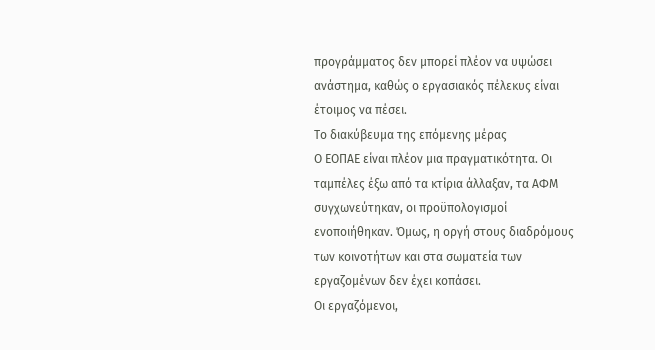προγράμματος δεν μπορεί πλέον να υψώσει ανάστημα, καθώς ο εργασιακός πέλεκυς είναι έτοιμος να πέσει.
Το διακύβευμα της επόμενης μέρας
Ο ΕΟΠΑΕ είναι πλέον μια πραγματικότητα. Οι ταμπέλες έξω από τα κτίρια άλλαξαν, τα ΑΦΜ συγχωνεύτηκαν, οι προϋπολογισμοί ενοποιήθηκαν. Όμως, η οργή στους διαδρόμους των κοινοτήτων και στα σωματεία των εργαζομένων δεν έχει κοπάσει.
Οι εργαζόμενοι,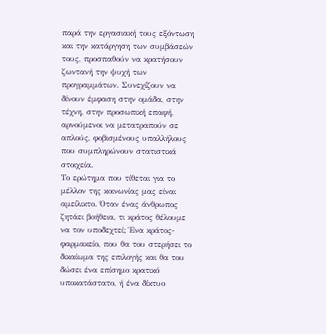παρά την εργασιακή τους εξόντωση και την κατάργηση των συμβάσεών τους, προσπαθούν να κρατήσουν ζωντανή την ψυχή των προγραμμάτων. Συνεχίζουν να δίνουν έμφαση στην ομάδα, στην τέχνη, στην προσωπική επαφή, αρνούμενοι να μετατραπούν σε απλούς, φοβισμένους υπαλλήλους που συμπληρώνουν στατιστικά στοιχεία.
Το ερώτημα που τίθεται για το μέλλον της κοινωνίας μας είναι αμείλικτο. Όταν ένας άνθρωπος ζητάει βοήθεια, τι κράτος θέλουμε να τον υποδεχτεί; Ένα κράτος-φαρμακείο, που θα του στερήσει το δικαίωμα της επιλογής και θα του δώσει ένα επίσημο κρατικό υποκατάστατο, ή ένα δίκτυο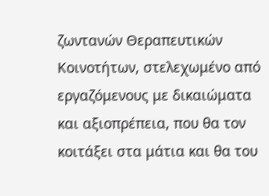ζωντανών Θεραπευτικών Κοινοτήτων, στελεχωμένο από εργαζόμενους με δικαιώματα και αξιοπρέπεια, που θα τον κοιτάξει στα μάτια και θα του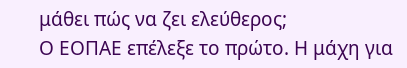μάθει πώς να ζει ελεύθερος;
Ο ΕΟΠΑΕ επέλεξε το πρώτο. Η μάχη για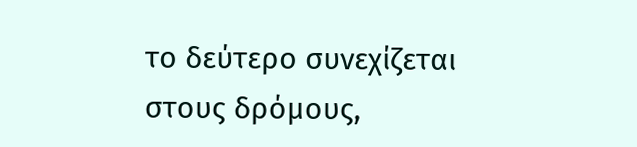το δεύτερο συνεχίζεται στους δρόμους,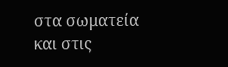στα σωματεία και στις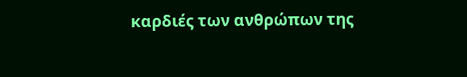καρδιές των ανθρώπων της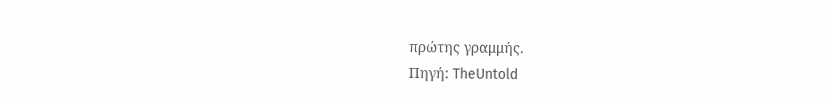πρώτης γραμμής.
Πηγή: TheUntold